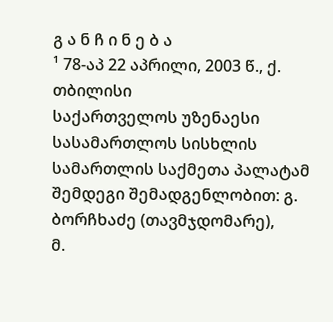გ ა ნ ჩ ი ნ ე ბ ა
¹ 78-აპ 22 აპრილი, 2003 წ., ქ. თბილისი
საქართველოს უზენაესი სასამართლოს სისხლის სამართლის საქმეთა პალატამ შემდეგი შემადგენლობით: გ. ბორჩხაძე (თავმჯდომარე),
მ.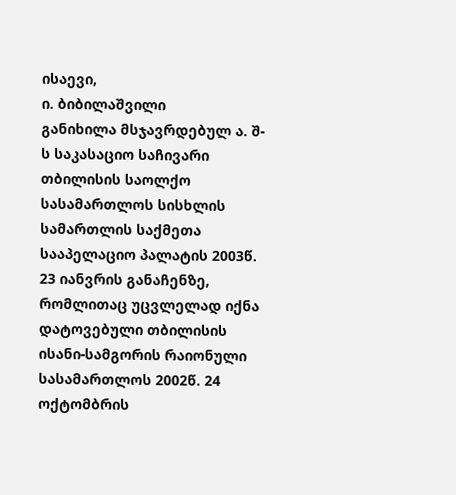ისაევი,
ი. ბიბილაშვილი
განიხილა მსჯავრდებულ ა. შ-ს საკასაციო საჩივარი თბილისის საოლქო სასამართლოს სისხლის სამართლის საქმეთა სააპელაციო პალატის 2003წ. 23 იანვრის განაჩენზე, რომლითაც უცვლელად იქნა დატოვებული თბილისის ისანი-სამგორის რაიონული სასამართლოს 2002წ. 24 ოქტომბრის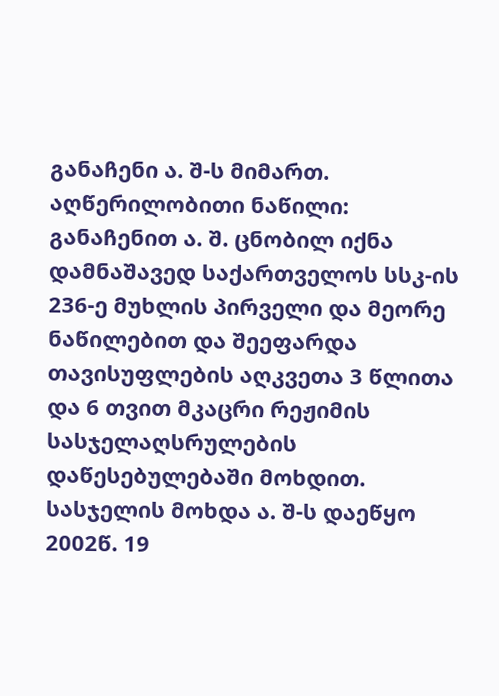განაჩენი ა. შ-ს მიმართ.
აღწერილობითი ნაწილი:
განაჩენით ა. შ. ცნობილ იქნა დამნაშავედ საქართველოს სსკ-ის 236-ე მუხლის პირველი და მეორე ნაწილებით და შეეფარდა თავისუფლების აღკვეთა 3 წლითა და 6 თვით მკაცრი რეჟიმის სასჯელაღსრულების დაწესებულებაში მოხდით.
სასჯელის მოხდა ა. შ-ს დაეწყო 2002წ. 19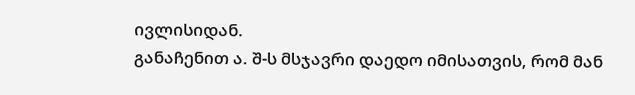ივლისიდან.
განაჩენით ა. შ-ს მსჯავრი დაედო იმისათვის, რომ მან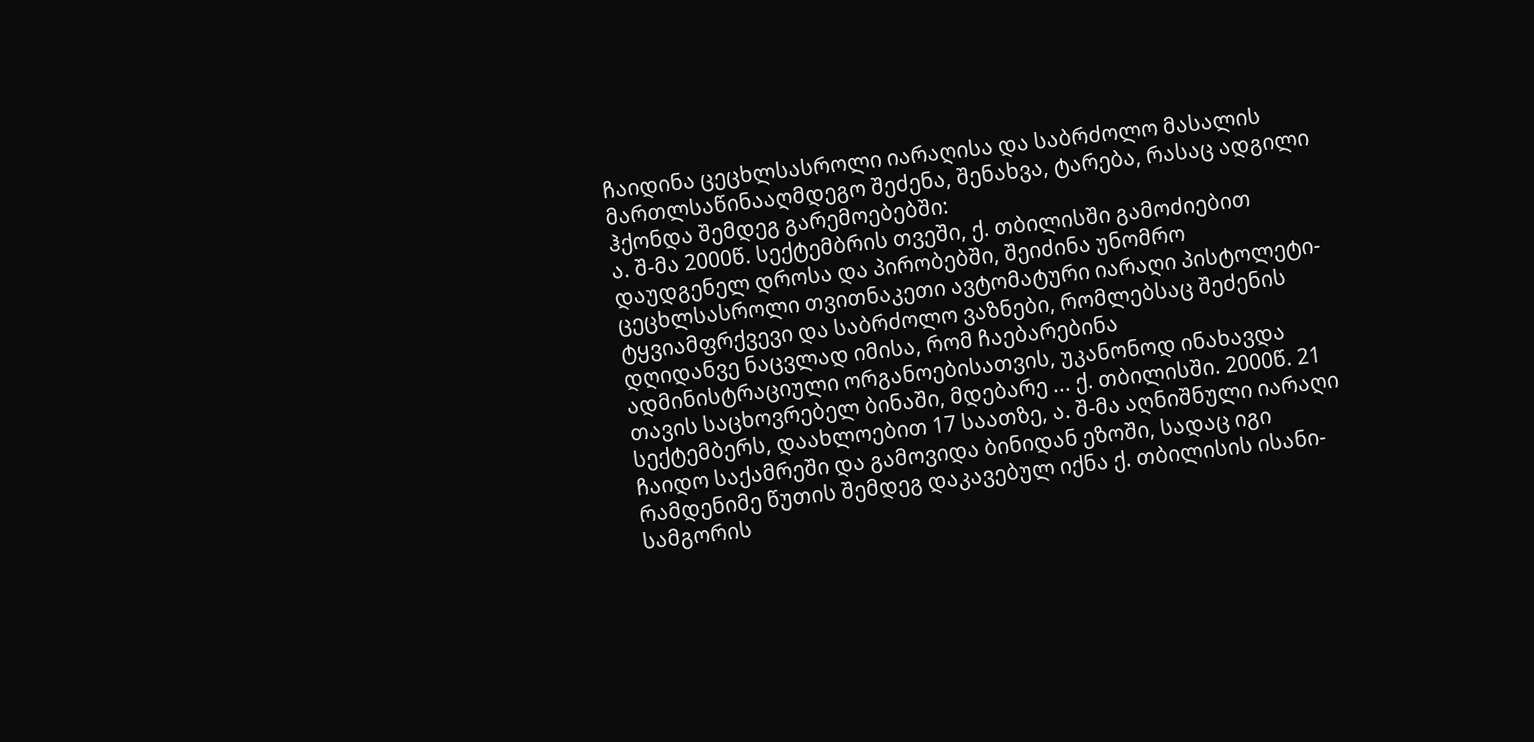ჩაიდინა ცეცხლსასროლი იარაღისა და საბრძოლო მასალის მართლსაწინააღმდეგო შეძენა, შენახვა, ტარება, რასაც ადგილი ჰქონდა შემდეგ გარემოებებში:
ა. შ-მა 2000წ. სექტემბრის თვეში, ქ. თბილისში გამოძიებით დაუდგენელ დროსა და პირობებში, შეიძინა უნომრო ცეცხლსასროლი თვითნაკეთი ავტომატური იარაღი პისტოლეტი-ტყვიამფრქვევი და საბრძოლო ვაზნები, რომლებსაც შეძენის დღიდანვე ნაცვლად იმისა, რომ ჩაებარებინა ადმინისტრაციული ორგანოებისათვის, უკანონოდ ინახავდა თავის საცხოვრებელ ბინაში, მდებარე ... ქ. თბილისში. 2000წ. 21 სექტემბერს, დაახლოებით 17 საათზე, ა. შ-მა აღნიშნული იარაღი ჩაიდო საქამრეში და გამოვიდა ბინიდან ეზოში, სადაც იგი რამდენიმე წუთის შემდეგ დაკავებულ იქნა ქ. თბილისის ისანი-სამგორის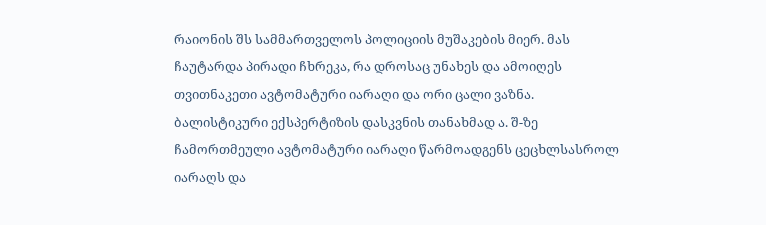რაიონის შს სამმართველოს პოლიციის მუშაკების მიერ. მას ჩაუტარდა პირადი ჩხრეკა, რა დროსაც უნახეს და ამოიღეს თვითნაკეთი ავტომატური იარაღი და ორი ცალი ვაზნა.
ბალისტიკური ექსპერტიზის დასკვნის თანახმად ა. შ-ზე ჩამორთმეული ავტომატური იარაღი წარმოადგენს ცეცხლსასროლ იარაღს და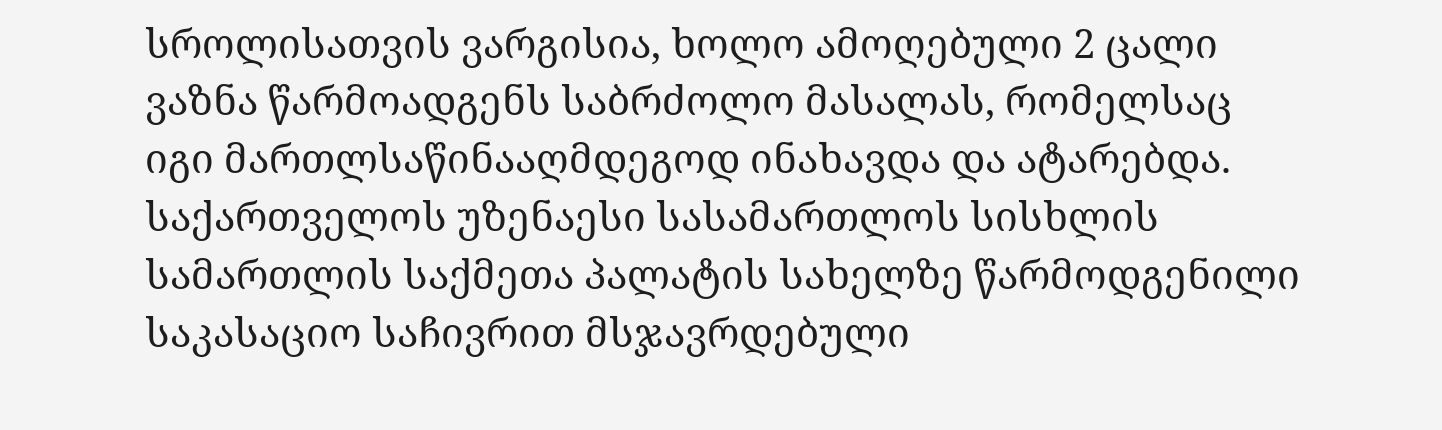სროლისათვის ვარგისია, ხოლო ამოღებული 2 ცალი ვაზნა წარმოადგენს საბრძოლო მასალას, რომელსაც იგი მართლსაწინააღმდეგოდ ინახავდა და ატარებდა.
საქართველოს უზენაესი სასამართლოს სისხლის სამართლის საქმეთა პალატის სახელზე წარმოდგენილი საკასაციო საჩივრით მსჯავრდებული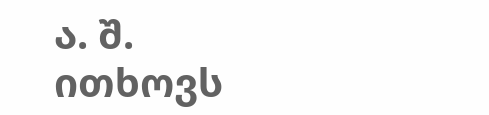ა. შ. ითხოვს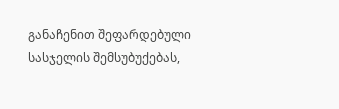განაჩენით შეფარდებული სასჯელის შემსუბუქებას,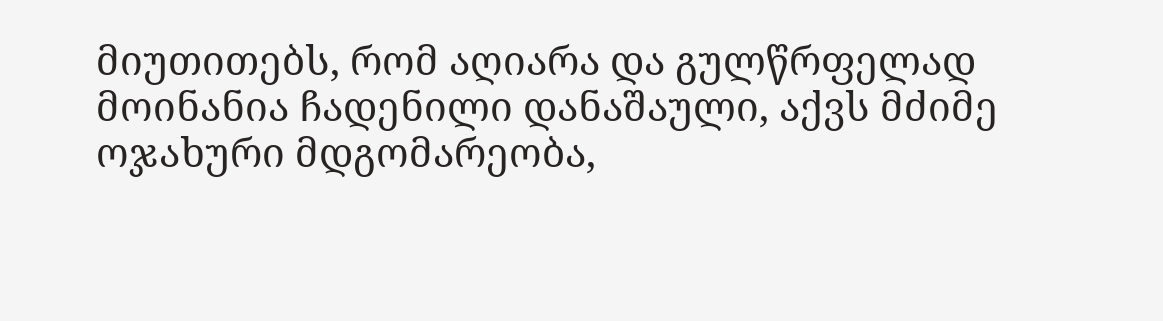მიუთითებს, რომ აღიარა და გულწრფელად მოინანია ჩადენილი დანაშაული, აქვს მძიმე ოჯახური მდგომარეობა,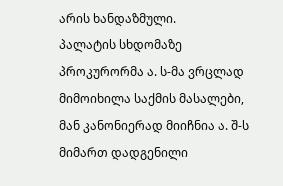არის ხანდაზმული.
პალატის სხდომაზე პროკურორმა ა. ს-მა ვრცლად მიმოიხილა საქმის მასალები, მან კანონიერად მიიჩნია ა. შ-ს მიმართ დადგენილი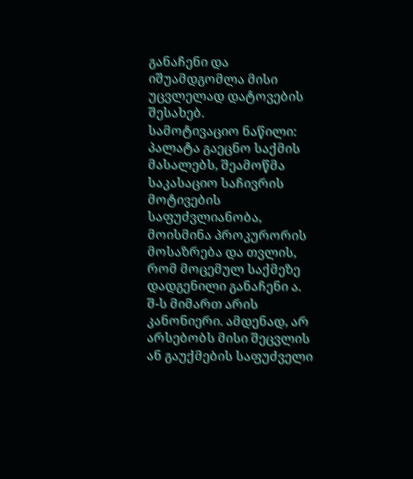განაჩენი და იშუამდგომლა მისი უცვლელად დატოვების შესახებ.
სამოტივაციო ნაწილი:
პალატა გაეცნო საქმის მასალებს, შეამოწმა საკასაციო საჩივრის მოტივების საფუძვლიანობა, მოისმინა პროკურორის მოსაზრება და თვლის, რომ მოცემულ საქმეზე დადგენილი განაჩენი ა. შ-ს მიმართ არის კანონიერი. ამდენად, არ არსებობს მისი შეცვლის ან გაუქმების საფუძველი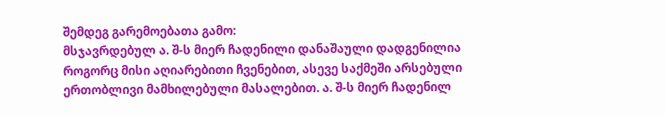შემდეგ გარემოებათა გამო:
მსჯავრდებულ ა. შ-ს მიერ ჩადენილი დანაშაული დადგენილია როგორც მისი აღიარებითი ჩვენებით, ასევე საქმეში არსებული ერთობლივი მამხილებული მასალებით. ა. შ-ს მიერ ჩადენილ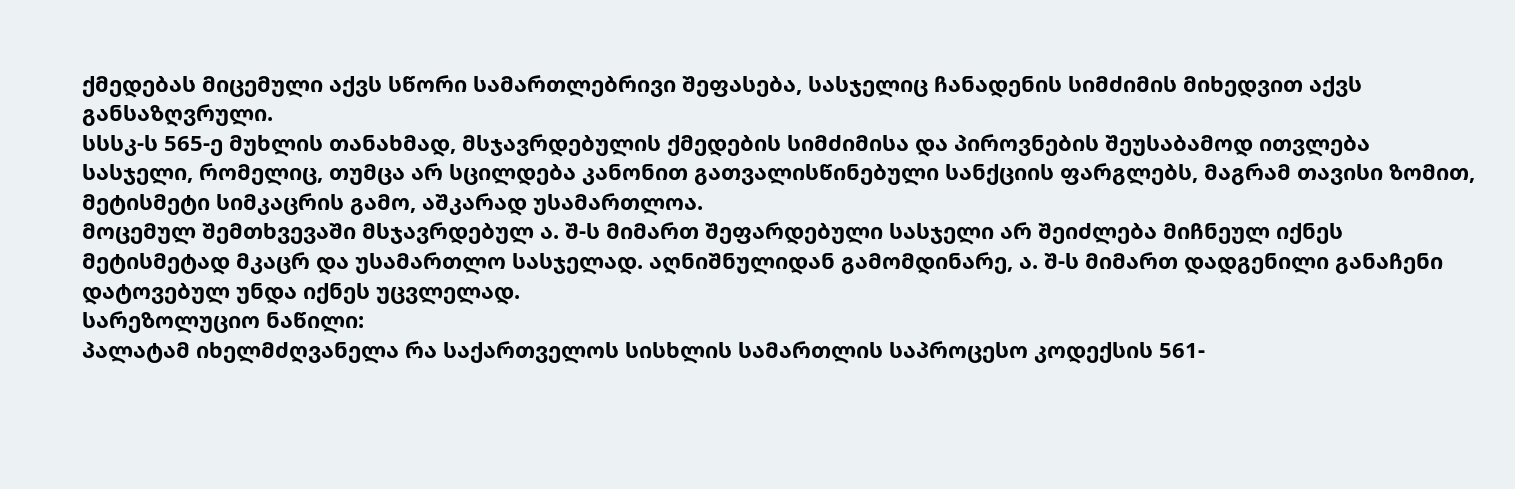ქმედებას მიცემული აქვს სწორი სამართლებრივი შეფასება, სასჯელიც ჩანადენის სიმძიმის მიხედვით აქვს განსაზღვრული.
სსსკ-ს 565-ე მუხლის თანახმად, მსჯავრდებულის ქმედების სიმძიმისა და პიროვნების შეუსაბამოდ ითვლება სასჯელი, რომელიც, თუმცა არ სცილდება კანონით გათვალისწინებული სანქციის ფარგლებს, მაგრამ თავისი ზომით, მეტისმეტი სიმკაცრის გამო, აშკარად უსამართლოა.
მოცემულ შემთხვევაში მსჯავრდებულ ა. შ-ს მიმართ შეფარდებული სასჯელი არ შეიძლება მიჩნეულ იქნეს მეტისმეტად მკაცრ და უსამართლო სასჯელად. აღნიშნულიდან გამომდინარე, ა. შ-ს მიმართ დადგენილი განაჩენი დატოვებულ უნდა იქნეს უცვლელად.
სარეზოლუციო ნაწილი:
პალატამ იხელმძღვანელა რა საქართველოს სისხლის სამართლის საპროცესო კოდექსის 561-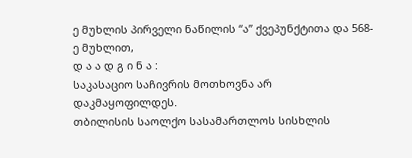ე მუხლის პირველი ნაწილის “ა” ქვეპუნქტითა და 568-ე მუხლით,
დ ა ა დ გ ი ნ ა :
საკასაციო საჩივრის მოთხოვნა არ დაკმაყოფილდეს.
თბილისის საოლქო სასამართლოს სისხლის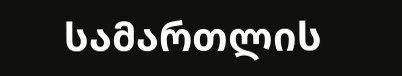სამართლის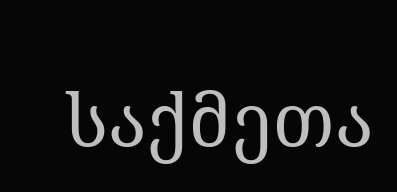საქმეთა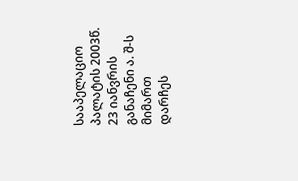სააპელაციო პალატის 2003წ. 23 იანვრის განაჩენი ა. შ-ს მიმართ დარჩეს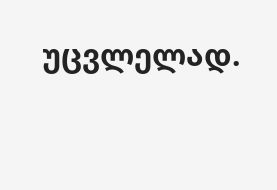უცვლელად.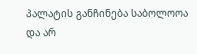პალატის განჩინება საბოლოოა და არ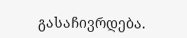გასაჩივრდება.